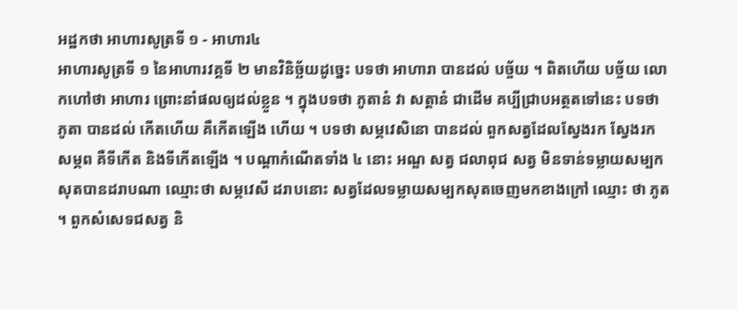អដ្ឋកថា អាហារសូត្រទី ១ - អាហារ៤
អាហារសូត្រទី ១ នៃអាហារវគ្គទី ២ មានវិនិច្ឆ័យដូច្នេះ បទថា អាហារា បានដល់ បច្ច័យ ។ ពិតហើយ បច្ច័យ លោកហៅថា អាហារ ព្រោះនាំផលឲ្យដល់ខ្លួន ។ ក្នុងបទថា ភូតានំ វា សត្តានំ ជាដើម គប្បីជ្រាបអត្ថតទៅនេះ បទថា ភូតា បានដល់ កើតហើយ គឺកើតឡើង ហើយ ។ បទថា សម្ភវេសិនោ បានដល់ ពួកសត្វដែលស្វែងរក ស្វែងរក សម្ភព គឺទីកើត និងទីកើតឡើង ។ បណ្តាកំណើតទាំង ៤ នោះ អណ្ឌ សត្វ ជលាពុជ សត្វ មិនទាន់ទម្លាយសម្បកសុតបានដរាបណា ឈ្មោះថា សម្ភវេសី ដរាបនោះ សត្វដែលទម្លាយសម្បកសុតចេញមកខាងក្រៅ ឈ្មោះ ថា ភូត ។ ពួកសំសេទជសត្វ និ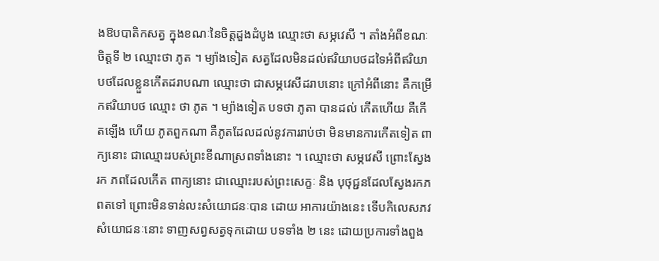ងឱបបាតិកសត្វ ក្នុងខណៈនៃចិត្តដួងដំបូង ឈ្មោះថា សម្ភវេសី ។ តាំងអំពីខណៈចិត្តទី ២ ឈ្មោះថា ភូត ។ ម្យ៉ាងទៀត សត្វដែលមិនដល់ឥរិយាបថដទៃអំពីឥរិយាបថដែលខ្លួនកើតដរាបណា ឈ្មោះថា ជាសម្ភវេសីដរាបនោះ ក្រៅអំពីនោះ គឺកម្រើកឥរិយាបថ ឈ្មោះ ថា ភូត ។ ម្យ៉ាងទៀត បទថា ភូតា បានដល់ កើតហើយ គឺកើតឡើង ហើយ ភូតពួកណា គឺភូតដែលដល់នូវការរាប់ថា មិនមានការកើតទៀត ពាក្យនោះ ជាឈ្មោះរបស់ព្រះខីណាស្រពទាំងនោះ ។ ឈ្មោះថា សម្ភវេសី ព្រោះស្វែងរក ភពដែលកើត ពាក្យនោះ ជាឈ្មោះរបស់ព្រះសេក្ខៈ និង បុថុជ្ជនដែលស្វែងរកភពតទៅ ព្រោះមិនទាន់លះសំយោជនៈបាន ដោយ អាការយ៉ាងនេះ ទើបកិលេសភវសំយោជនៈនោះ ទាញសព្វសត្វទុកដោយ បទទាំង ២ នេះ ដោយប្រការទាំងពួង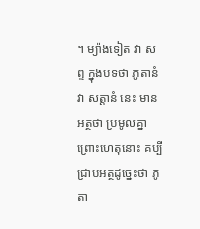។ ម្យ៉ាងទៀត វា សព្ទ ក្នុងបទថា ភូតានំ វា សត្តានំ នេះ មានអត្ថថា ប្រមូលគ្នា ព្រោះហេតុនោះ គប្បី ជ្រាបអត្ថដូច្នេះថា ភូតា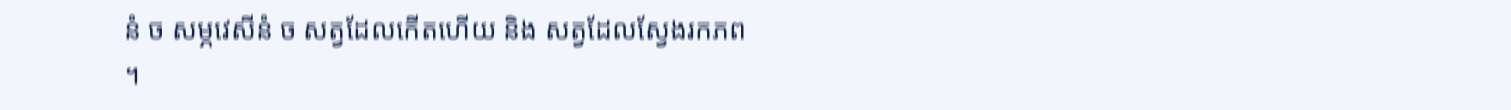នំ ច សម្ភវេសីនំ ច សត្វដែលកើតហើយ និង សត្វដែលស្វែងរកភព ។